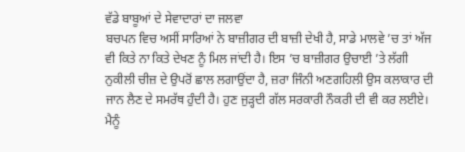ਵੱਡੇ ਬਾਬੂਆਂ ਦੇ ਸੇਵਾਦਾਰਾਂ ਦਾ ਜਲਵਾ
ਬਚਪਨ ਵਿਚ ਅਸੀਂ ਸਾਰਿਆਂ ਨੇ ਬਾਜ਼ੀਗਰ ਦੀ ਬਾਜ਼ੀ ਦੇਖੀ ਹੈ, ਸਾਡੇ ਮਾਲਵੇ ’ਚ ਤਾਂ ਅੱਜ ਵੀ ਕਿਤੇ ਨਾ ਕਿਤੇ ਦੇਖਣ ਨੂੰ ਮਿਲ ਜਾਂਦੀ ਹੈ। ਇਸ ’ਚ ਬਾਜ਼ੀਗਰ ਉਚਾਈ ’ਤੇ ਲੱਗੀ ਨੁਕੀਲੀ ਚੀਜ਼ ਦੇ ਉਪਰੋਂ ਛਾਲ ਲਗਾਉਂਦਾ ਹੈ, ਜ਼ਰਾ ਜਿੰਨੀ ਅਣਗਹਿਲੀ ਉਸ ਕਲਾਕਾਰ ਦੀ ਜਾਨ ਲੈਣ ਦੇ ਸਮਰੱਥ ਹੁੰਦੀ ਹੈ। ਹੁਣ ਜੁੜ੍ਹਦੀ ਗੱਲ ਸਰਕਾਰੀ ਨੌਕਰੀ ਦੀ ਵੀ ਕਰ ਲਈਏ। ਮੈਨੂੰ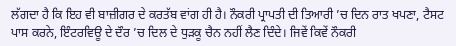ਲੱਗਦਾ ਹੈ ਕਿ ਇਹ ਵੀ ਬਾਜ਼ੀਗਰ ਦੇ ਕਰਤੱਬ ਵਾਂਗ ਹੀ ਹੈ। ਨੌਕਰੀ ਪ੍ਰਾਪਤੀ ਦੀ ਤਿਆਰੀ ’ਚ ਦਿਨ ਰਾਤ ਖਪਣਾ, ਟੈਸਟ ਪਾਸ ਕਰਨੇ, ਇੰਟਰਵਿਊ ਦੇ ਦੌਰ ’ਚ ਦਿਲ ਦੇ ਧੁੜਕੂ ਚੈਨ ਨਹੀਂ ਲੈਣ ਦਿੰਦੇ। ਜਿਵੇਂ ਕਿਵੇਂ ਨੌਕਰੀ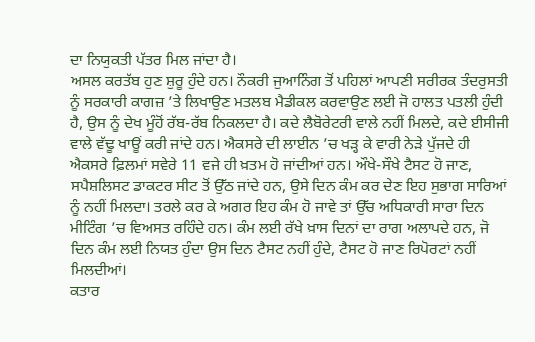ਦਾ ਨਿਯੁਕਤੀ ਪੱਤਰ ਮਿਲ ਜਾਂਦਾ ਹੈ।
ਅਸਲ ਕਰਤੱਬ ਹੁਣ ਸ਼ੁਰੂ ਹੁੰਦੇ ਹਨ। ਨੌਕਰੀ ਜੁਆਨਿੰਗ ਤੋਂ ਪਹਿਲਾਂ ਆਪਣੀ ਸਰੀਰਕ ਤੰਦਰੁਸਤੀ ਨੂੰ ਸਰਕਾਰੀ ਕਾਗਜ਼ ’ਤੇ ਲਿਖਾਉਣ ਮਤਲਬ ਮੈਡੀਕਲ ਕਰਵਾਉਣ ਲਈ ਜੋ ਹਾਲਤ ਪਤਲੀ ਹੁੰਦੀ ਹੈ, ਉਸ ਨੂੰ ਦੇਖ ਮੂੰਹੋਂ ਰੱਬ-ਰੱਬ ਨਿਕਲਦਾ ਹੈ। ਕਦੇ ਲੈਬੋਰੇਟਰੀ ਵਾਲੇ ਨਹੀਂ ਮਿਲਦੇ, ਕਦੇ ਈਸੀਜੀ ਵਾਲੇ ਵੱਢੂ ਖਾਊਂ ਕਰੀ ਜਾਂਦੇ ਹਨ। ਐਕਸਰੇ ਦੀ ਲਾਈਨ ’ਚ ਖੜ੍ਹ ਕੇ ਵਾਰੀ ਨੇੜੇ ਪੁੱਜਦੇ ਹੀ ਐਕਸਰੇ ਫ਼ਿਲਮਾਂ ਸਵੇਰੇ 11 ਵਜੇ ਹੀ ਖ਼ਤਮ ਹੋ ਜਾਂਦੀਆਂ ਹਨ। ਔਖੇ-ਸੌਖੇ ਟੈਸਟ ਹੋ ਜਾਣ, ਸਪੈਸ਼ਲਿਸਟ ਡਾਕਟਰ ਸੀਟ ਤੋਂ ਉੱਠ ਜਾਂਦੇ ਹਨ, ਉਸੇ ਦਿਨ ਕੰਮ ਕਰ ਦੇਣ ਇਹ ਸੁਭਾਗ ਸਾਰਿਆਂ ਨੂੰ ਨਹੀਂ ਮਿਲਦਾ। ਤਰਲੇ ਕਰ ਕੇ ਅਗਰ ਇਹ ਕੰਮ ਹੋ ਜਾਵੇ ਤਾਂ ਉੱਚ ਅਧਿਕਾਰੀ ਸਾਰਾ ਦਿਨ ਮੀਟਿੰਗ ’ਚ ਵਿਅਸਤ ਰਹਿੰਦੇ ਹਨ। ਕੰਮ ਲਈ ਰੱਖੇ ਖ਼ਾਸ ਦਿਨਾਂ ਦਾ ਰਾਗ ਅਲਾਪਦੇ ਹਨ, ਜੋ ਦਿਨ ਕੰਮ ਲਈ ਨਿਯਤ ਹੁੰਦਾ ਉਸ ਦਿਨ ਟੈਸਟ ਨਹੀਂ ਹੁੰਦੇ, ਟੈਸਟ ਹੋ ਜਾਣ ਰਿਪੋਰਟਾਂ ਨਹੀਂ ਮਿਲਦੀਆਂ।
ਕਤਾਰ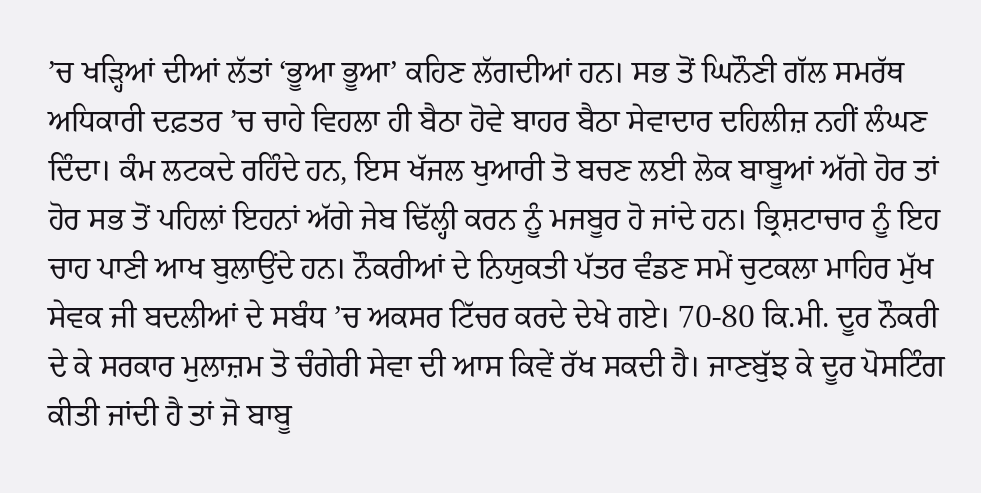’ਚ ਖੜ੍ਹਿਆਂ ਦੀਆਂ ਲੱਤਾਂ ‘ਭੂਆ ਭੂਆ’ ਕਹਿਣ ਲੱਗਦੀਆਂ ਹਨ। ਸਭ ਤੋਂ ਘਿਨੌਣੀ ਗੱਲ ਸਮਰੱਥ ਅਧਿਕਾਰੀ ਦਫ਼ਤਰ ’ਚ ਚਾਹੇ ਵਿਹਲਾ ਹੀ ਬੈਠਾ ਹੋਵੇ ਬਾਹਰ ਬੈਠਾ ਸੇਵਾਦਾਰ ਦਹਿਲੀਜ਼ ਨਹੀਂ ਲੰਘਣ ਦਿੰਦਾ। ਕੰਮ ਲਟਕਦੇ ਰਹਿੰਦੇ ਹਨ, ਇਸ ਖੱਜਲ ਖੁਆਰੀ ਤੋ ਬਚਣ ਲਈ ਲੋਕ ਬਾਬੂਆਂ ਅੱਗੇ ਹੋਰ ਤਾਂ ਹੋਰ ਸਭ ਤੋਂ ਪਹਿਲਾਂ ਇਹਨਾਂ ਅੱਗੇ ਜੇਬ ਢਿੱਲ੍ਹੀ ਕਰਨ ਨੂੰ ਮਜਬੂਰ ਹੋ ਜਾਂਦੇ ਹਨ। ਭ੍ਰਿਸ਼ਟਾਚਾਰ ਨੂੰ ਇਹ ਚਾਹ ਪਾਣੀ ਆਖ ਬੁਲਾਉਂਦੇ ਹਨ। ਨੌਕਰੀਆਂ ਦੇ ਨਿਯੁਕਤੀ ਪੱਤਰ ਵੰਡਣ ਸਮੇਂ ਚੁਟਕਲਾ ਮਾਹਿਰ ਮੁੱਖ ਸੇਵਕ ਜੀ ਬਦਲੀਆਂ ਦੇ ਸਬੰਧ ’ਚ ਅਕਸਰ ਟਿੱਚਰ ਕਰਦੇ ਦੇਖੇ ਗਏ। 70-80 ਕਿ.ਮੀ. ਦੂਰ ਨੌਕਰੀ ਦੇ ਕੇ ਸਰਕਾਰ ਮੁਲਾਜ਼ਮ ਤੋ ਚੰਗੇਰੀ ਸੇਵਾ ਦੀ ਆਸ ਕਿਵੇਂ ਰੱਖ ਸਕਦੀ ਹੈ। ਜਾਣਬੁੱਝ ਕੇ ਦੂਰ ਪੋਸਟਿੰਗ ਕੀਤੀ ਜਾਂਦੀ ਹੈ ਤਾਂ ਜੋ ਬਾਬੂ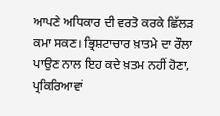ਆਪਣੇ ਅਧਿਕਾਰ ਦੀ ਵਰਤੋ ਕਰਕੇ ਛਿੱਲੜ ਕਮਾ ਸਕਣ। ਭ੍ਰਿਸ਼ਟਾਚਾਰ ਖ਼ਾਤਮੇ ਦਾ ਰੌਲਾ ਪਾਉਣ ਨਾਲ ਇਹ ਕਦੇ ਖ਼ਤਮ ਨਹੀਂ ਹੋਣਾ, ਪ੍ਰਕਿਰਿਆਵਾਂ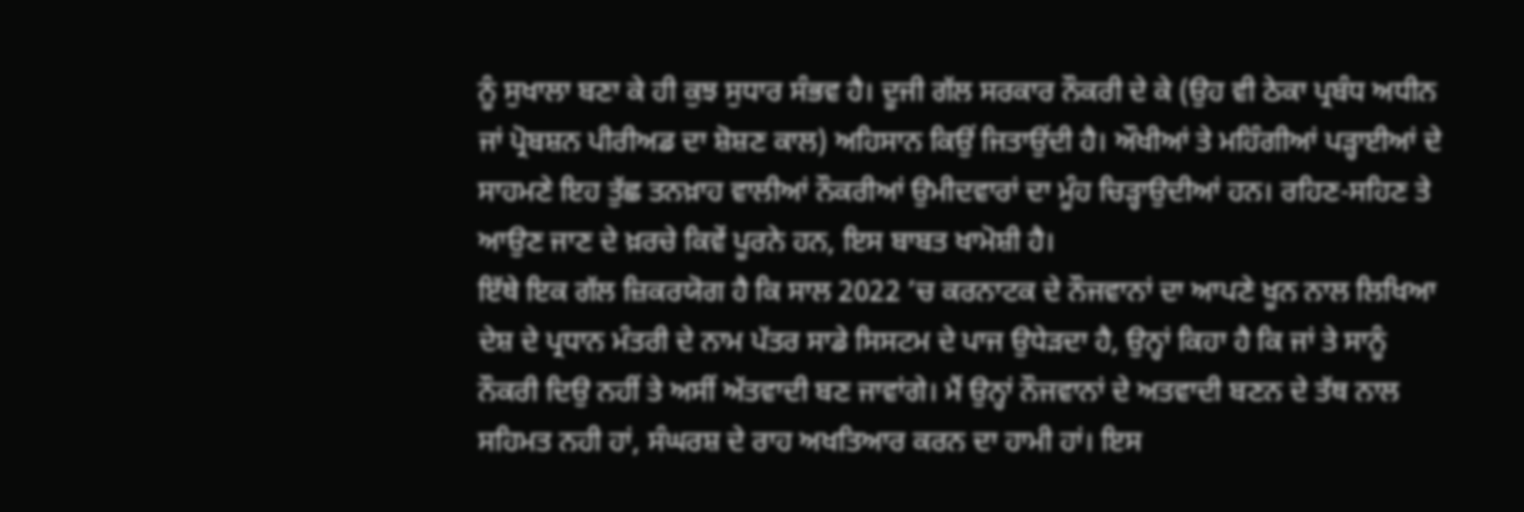ਨੂੰ ਸੁਖਾਲਾ ਬਣਾ ਕੇ ਹੀ ਕੁਝ ਸੁਧਾਰ ਸੰਭਵ ਹੈ। ਦੂਜੀ ਗੱਲ ਸਰਕਾਰ ਨੌਕਰੀ ਦੇ ਕੇ (ਉਹ ਵੀ ਠੇਕਾ ਪ੍ਰਬੰਧ ਅਧੀਨ ਜਾਂ ਪ੍ਰੋਬਸ਼ਨ ਪੀਰੀਅਡ ਦਾ ਸ਼ੋਸ਼ਣ ਕਾਲ) ਅਹਿਸਾਨ ਕਿਉਂ ਜਿਤਾਉਂਦੀ ਹੈ। ਔਖੀਆਂ ਤੇ ਮਹਿੰਗੀਆਂ ਪੜ੍ਹਾਈਆਂ ਦੇ ਸਾਹਮਣੇ ਇਹ ਤੁੱਛ ਤਨਖ਼ਾਹ ਵਾਲੀਆਂ ਨੌਕਰੀਆਂ ਉਮੀਦਵਾਰਾਂ ਦਾ ਮੂੰਹ ਚਿੜ੍ਹਾਉਦੀਆਂ ਹਨ। ਰਹਿਣ-ਸਹਿਣ ਤੇ ਆਉਣ ਜਾਣ ਦੇ ਖ਼ਰਚੇ ਕਿਵੇਂ ਪੂਰਨੇ ਹਨ, ਇਸ ਬਾਬਤ ਖਾਮੋਸ਼ੀ ਹੈ।
ਇੱਥੇ ਇਕ ਗੱਲ ਜ਼ਿਕਰਯੋਗ ਹੈ ਕਿ ਸਾਲ 2022 ’ਚ ਕਰਨਾਟਕ ਦੇ ਨੌਜਵਾਨਾਂ ਦਾ ਆਪਣੇ ਖੂਨ ਨਾਲ ਲਿਖਿਆ ਦੇਸ਼ ਦੇ ਪ੍ਰਧਾਨ ਮੰਤਰੀ ਦੇ ਨਾਮ ਪੱਤਰ ਸਾਡੇ ਸਿਸਟਮ ਦੇ ਪਾਜ ਉਧੇੜਦਾ ਹੈ, ਉਨ੍ਹਾਂ ਕਿਹਾ ਹੈ ਕਿ ਜਾਂ ਤੇ ਸਾਨੂੰ ਨੌਕਰੀ ਦਿਉ ਨਹੀਂ ਤੇ ਅਸੀਂ ਅੱਤਵਾਦੀ ਬਣ ਜਾਵਾਂਗੇ। ਮੈਂ ਉਨ੍ਹਾਂ ਨੌਜਵਾਨਾਂ ਦੇ ਅਤਵਾਦੀ ਬਣਨ ਦੇ ਤੱਥ ਨਾਲ ਸਹਿਮਤ ਨਹੀ ਹਾਂ, ਸੰਘਰਸ਼ ਦੇ ਰਾਹ ਅਖਤਿਆਰ ਕਰਨ ਦਾ ਹਾਮੀ ਹਾਂ। ਇਸ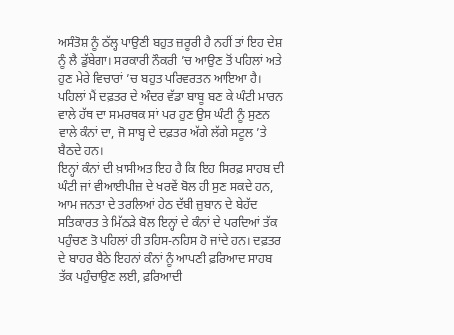ਅਸੰਤੋਸ਼ ਨੂੰ ਠੱਲ੍ਹ ਪਾਉਣੀ ਬਹੁਤ ਜ਼ਰੂਰੀ ਹੈ ਨਹੀਂ ਤਾਂ ਇਹ ਦੇਸ਼ ਨੂੰ ਲੈ ਡੁੱਬੇਗਾ। ਸਰਕਾਰੀ ਨੌਕਰੀ ’ਚ ਆਉਣ ਤੋਂ ਪਹਿਲਾਂ ਅਤੇ ਹੁਣ ਮੇਰੇ ਵਿਚਾਰਾਂ ’ਚ ਬਹੁਤ ਪਰਿਵਰਤਨ ਆਇਆ ਹੈ। ਪਹਿਲਾਂ ਮੈਂ ਦਫ਼ਤਰ ਦੇ ਅੰਦਰ ਵੱਡਾ ਬਾਬੂ ਬਣ ਕੇ ਘੰਟੀ ਮਾਰਨ ਵਾਲੇ ਹੱਥ ਦਾ ਸਮਰਥਕ ਸਾਂ ਪਰ ਹੁਣ ਉਸ ਘੰਟੀ ਨੂੰ ਸੁਣਨ ਵਾਲੇ ਕੰਨਾਂ ਦਾ, ਜੋ ਸਾਬ੍ਹ ਦੇ ਦਫ਼ਤਰ ਅੱਗੇ ਲੱਗੇ ਸਟੂਲ ’ਤੇ ਬੈਠਦੇ ਹਨ।
ਇਨ੍ਹਾਂ ਕੰਨਾਂ ਦੀ ਖ਼ਾਸੀਅਤ ਇਹ ਹੈ ਕਿ ਇਹ ਸਿਰਫ਼ ਸਾਹਬ ਦੀ ਘੰਟੀ ਜਾਂ ਵੀਆਈਪੀਜ਼ ਦੇ ਖਰਵੇਂ ਬੋਲ ਹੀ ਸੁਣ ਸਕਦੇ ਹਨ, ਆਮ ਜਨਤਾ ਦੇ ਤਰਲਿਆਂ ਹੇਠ ਦੱਬੀ ਜ਼ੁਬਾਨ ਦੇ ਬੇਹੱਦ ਸਤਿਕਾਰਤ ਤੇ ਮਿੱਠੜੇ ਬੋਲ ਇਨ੍ਹਾਂ ਦੇ ਕੰਨਾਂ ਦੇ ਪਰਦਿਆਂ ਤੱਕ ਪਹੁੰਚਣ ਤੋ ਪਹਿਲਾਂ ਹੀ ਤਹਿਸ-ਨਹਿਸ ਹੋ ਜਾਂਦੇ ਹਨ। ਦਫ਼ਤਰ ਦੇ ਬਾਹਰ ਬੈਠੇ ਇਹਨਾਂ ਕੰਨਾਂ ਨੂੰ ਆਪਣੀ ਫ਼ਰਿਆਦ ਸਾਹਬ ਤੱਕ ਪਹੁੰਚਾਉਣ ਲਈ, ਫ਼ਰਿਆਦੀ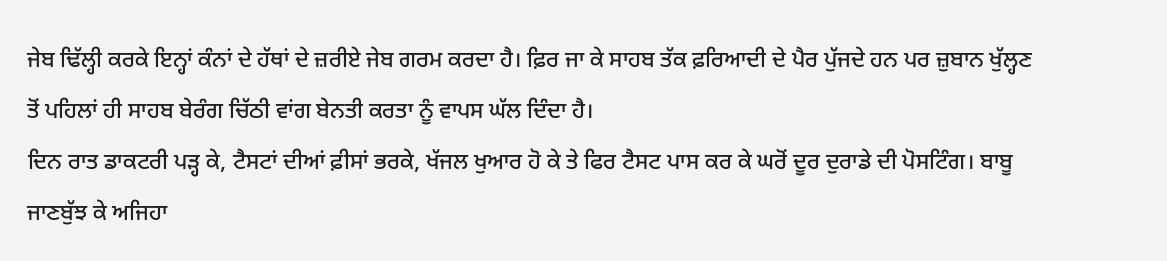ਜੇਬ ਢਿੱਲ੍ਹੀ ਕਰਕੇ ਇਨ੍ਹਾਂ ਕੰਨਾਂ ਦੇ ਹੱਥਾਂ ਦੇ ਜ਼ਰੀਏ ਜੇਬ ਗਰਮ ਕਰਦਾ ਹੈ। ਫ਼ਿਰ ਜਾ ਕੇ ਸਾਹਬ ਤੱਕ ਫ਼ਰਿਆਦੀ ਦੇ ਪੈਰ ਪੁੱਜਦੇ ਹਨ ਪਰ ਜ਼ੁਬਾਨ ਖੁੱਲ੍ਹਣ ਤੋਂ ਪਹਿਲਾਂ ਹੀ ਸਾਹਬ ਬੇਰੰਗ ਚਿੱਠੀ ਵਾਂਗ ਬੇਨਤੀ ਕਰਤਾ ਨੂੰ ਵਾਪਸ ਘੱਲ ਦਿੰਦਾ ਹੈ।
ਦਿਨ ਰਾਤ ਡਾਕਟਰੀ ਪੜ੍ਹ ਕੇ, ਟੈਸਟਾਂ ਦੀਆਂ ਫ਼ੀਸਾਂ ਭਰਕੇ, ਖੱਜਲ ਖੁਆਰ ਹੋ ਕੇ ਤੇ ਫਿਰ ਟੈਸਟ ਪਾਸ ਕਰ ਕੇ ਘਰੋਂ ਦੂਰ ਦੁਰਾਡੇ ਦੀ ਪੋਸਟਿੰਗ। ਬਾਬੂ ਜਾਣਬੁੱਝ ਕੇ ਅਜਿਹਾ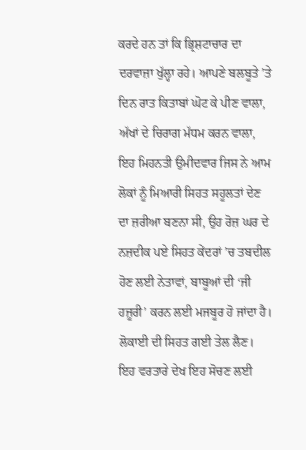ਕਰਦੇ ਹਨ ਤਾਂ ਕਿ ਭ੍ਰਿਸ਼ਟਾਚਾਰ ਦਾ ਦਰਵਾਜ਼ਾ ਖੁੱਲ੍ਹਾ ਰਹੇ। ਆਪਣੇ ਬਲਬੂਤੇ ’ਤੇ ਦਿਨ ਰਾਤ ਕਿਤਾਬਾਂ ਘੋਟ ਕੇ ਪੀਣ ਵਾਲਾ, ਅੱਖਾਂ ਦੇ ਚਿਰਾਗ ਮੱਧਮ ਕਰਨ ਵਾਲਾ, ਇਹ ਮਿਹਨਤੀ ਉਮੀਦਵਾਰ ਜਿਸ ਨੇ ਆਮ ਲੋਕਾਂ ਨੂੰ ਮਿਆਰੀ ਸਿਹਤ ਸਹੂਲਤਾਂ ਦੇਣ ਦਾ ਜ਼ਰੀਆ ਬਣਨਾ ਸੀ, ਉਹ ਰੋਜ਼ ਘਰ ਦੇ ਨਜ਼ਦੀਕ ਪਏ ਸਿਹਤ ਕੇਂਦਰਾਂ ’ਚ ਤਬਦੀਲ ਹੋਣ ਲਈ ਨੇਤਾਵਾਂ, ਬਾਬੂਆਂ ਦੀ ‘ਜੀ ਹਜ਼ੂਰੀ’ ਕਰਨ ਲਈ ਮਜਬੂਰ ਹੋ ਜਾਂਦਾ ਹੈ। ਲੋਕਾਈ ਦੀ ਸਿਹਤ ਗਈ ਤੇਲ ਲੈਣ। ਇਹ ਵਰਤਾਰੇ ਦੇਖ ਇਹ ਸੋਚਣ ਲਈ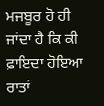ਮਜਬੂਰ ਹੋ ਹੀ ਜਾਂਦਾ ਹੈ ਕਿ ਕੀ ਫ਼ਾਇਦਾ ਹੋਇਆ ਰਾਤਾਂ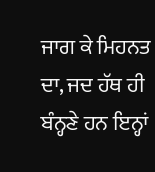ਜਾਗ ਕੇ ਮਿਹਨਤ ਦਾ, ਜਦ ਹੱਥ ਹੀ ਬੰਨ੍ਹਣੇ ਹਨ ਇਨ੍ਹਾਂ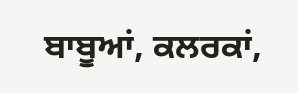ਬਾਬੂਆਂ, ਕਲਰਕਾਂ,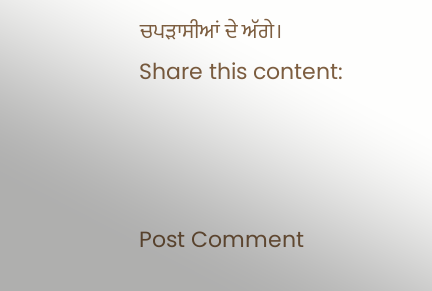ਚਪੜਾਸੀਆਂ ਦੇ ਅੱਗੇ।
Share this content:



Post Comment